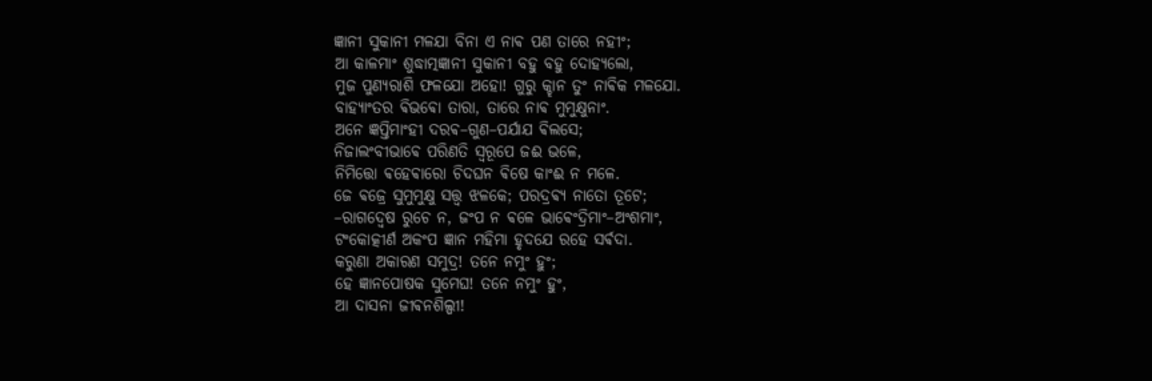ଜ୍ଞାନୀ ସୁକାନୀ ମଳଯା ବିନା ଏ ନାଵ ପଣ ତାରେ ନହୀଂ;
ଆ କାଳମାଂ ଶୁଦ୍ଧାତ୍ମଜ୍ଞାନୀ ସୁକାନୀ ବହୁ ବହୁ ଦୋହ୍ଯଲୋ,
ମୁଜ ପୁଣ୍ଯରାଶି ଫଳଯୋ ଅହୋ! ଗୁରୁ କ୍ହାନ ତୁଂ ନାଵିକ ମଳଯୋ.
ବାହ୍ଯାଂତର ଵିଭଵୋ ତାରା, ତାରେ ନାଵ ମୁମୁକ୍ଷୁନାଂ.
ଅନେ ଜ୍ଞପ୍ତିମାଂହୀ ଦରଵ–ଗୁଣ–ପର୍ଯାଯ ଵିଲସେ;
ନିଜାଲଂବୀଭାଵେ ପରିଣତି ସ୍ଵରୂପେ ଜଈ ଭଳେ,
ନିମିତ୍ତୋ ଵହେଵାରୋ ଚିଦଘନ ଵିଷେ କାଂଈ ନ ମଳେ.
ଜେ ଵଜ୍ରେ ସୁମୁମୁକ୍ଷୁ ସତ୍ତ୍ଵ ଝଳକେ; ପରଦ୍ରଵ୍ଯ ନାତୋ ତୂଟେ;
–ରାଗଦ୍ଵେଷ ରୁଚେ ନ, ଜଂପ ନ ଵଳେ ଭାଵେଂଦ୍ରିମାଂ–ଅଂଶମାଂ,
ଟଂକୋତ୍କୀର୍ଣ ଅକଂପ ଜ୍ଞାନ ମହିମା ହୃଦଯେ ରହେ ସର୍ଵଦା.
କରୁଣା ଅକାରଣ ସମୁଦ୍ର! ତନେ ନମୁଂ ହୁଂ;
ହେ ଜ୍ଞାନପୋଷକ ସୁମେଘ! ତନେ ନମୁଂ ହୁଂ,
ଆ ଦାସନା ଜୀଵନଶିଲ୍ପୀ!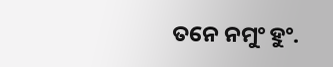ତନେ ନମୁଂ ହୁଂ.